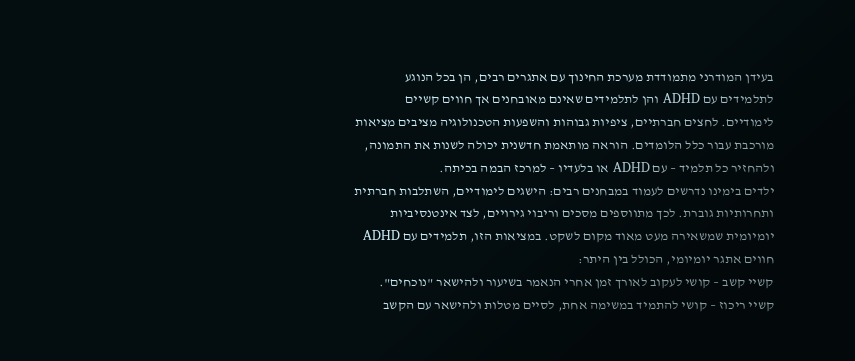בעידן המודרני מתמודדת מערכת החינוך עם אתגרים רבים, הן בכל הנוגע לתלמידים עם ADHD והן לתלמידים שאינם מאובחנים אך חווים קשיים לימודיים. לחצים חברתיים, ציפיות גבוהות והשפעות הטכנולוגיה מציבים מציאות מורכבת עבור כלל הלומדים. הוראה מותאמת חדשנית יכולה לשנות את התמונה, ולהחזיר כל תלמיד – עם ADHD או בלעדיו – למרכז הבמה בכיתה.
ילדים בימינו נדרשים לעמוד במבחנים רבים: הישגים לימודיים, השתלבות חברתית ותחרותיות גוברת. לכך מתווספים מסכים וריבוי גירויים, לצד אינטנסיביות יומיומית שמשאירה מעט מאוד מקום לשקט. במציאות הזו, תלמידים עם ADHD חווים אתגר יומיומי, הכולל בין היתר:
קשיי קשב – קושי לעקוב לאורך זמן אחרי הנאמר בשיעור ולהישאר "נוכחים".
קשיי ריכוז – קושי להתמיד במשימה אחת, לסיים מטלות ולהישאר עם הקשב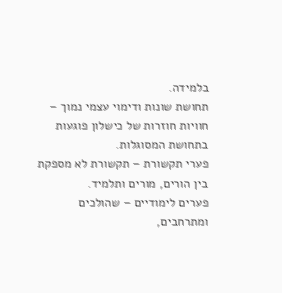בלמידה.
תחושת שונות ודימוי עצמי נמוך – חוויות חוזרות של כישלון פוגעות בתחושת המסוגלות.
פערי תקשורת – תקשורת לא מספקת בין הורים, מורים ותלמיד.
פערים לימודיים – שהולכים ומתרחבים,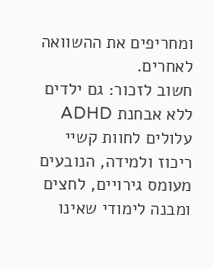ומחריפים את ההשוואה לאחרים.
חשוב לזכור: גם ילדים ללא אבחנת ADHD עלולים לחוות קשיי ריכוז ולמידה, הנובעים מעומס גירויים, לחצים ומבנה לימודי שאינו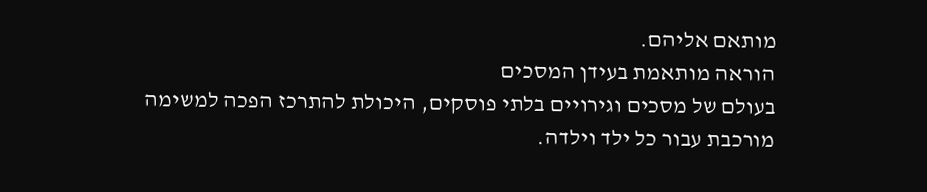מותאם אליהם.
הוראה מותאמת בעידן המסכים
בעולם של מסכים וגירויים בלתי פוסקים, היכולת להתרכז הפכה למשימה מורכבת עבור כל ילד וילדה.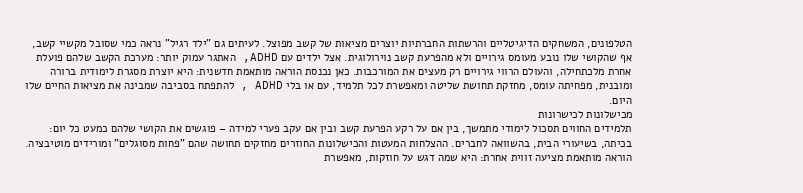הטלפונים, המשחקים הדיגיטליים והרשתות החברתיות יוצרים מציאות של קשב מפוצל. לעיתים גם "ילד רגיל" נראה כמי שסובל מקשיי קשב, אף שהקושי שלו נובע מעומס גירויים ולא מהפרעת קשב נוירולוגית. אצל ילדים עם ADHD, האתגר עמוק יותר: מערכת הקשב שלהם פועלת אחרת מלכתחילה, והעולם הרווי גירויים רק מעצים את המורכבות. כאן נכנסת הוראה מותאמת חדשנית: היא יוצרת מסגרת לימודית ברורה ומובנית, מפחיתה עומס, מחזקת תחושת שליטה ומאפשרת לכל תלמיד, עם או בלי ADHD , להתפתח בסביבה שמבינה את מציאות החיים שלו היום.
מכישלונות לכישרונות
תלמידים החווים תסכול לימודי מתמשך, בין אם על רקע הפרעת קשב ובין אם עקב פערי למידה – פוגשים את הקושי שלהם כמעט כל יום: בכיתה, בשיעורי הבית, בהשוואה לחברים. ההצלחות המעטות והכישלונות החוזרים מחזקים תחושה שהם "פחות מסוגלים" ומורידים מוטיבציה.
הוראה מותאמת מציעה זווית אחרת: היא שמה דגש על חוזקות, מאפשרת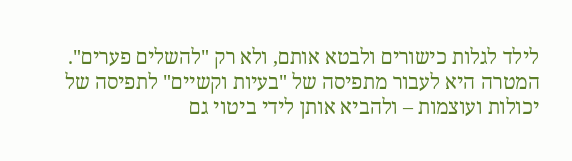לילד לגלות כישורים ולבטא אותם, ולא רק "להשלים פערים". המטרה היא לעבור מתפיסה של "בעיות וקשיים" לתפיסה של יכולות ועוצמות – ולהביא אותן לידי ביטוי גם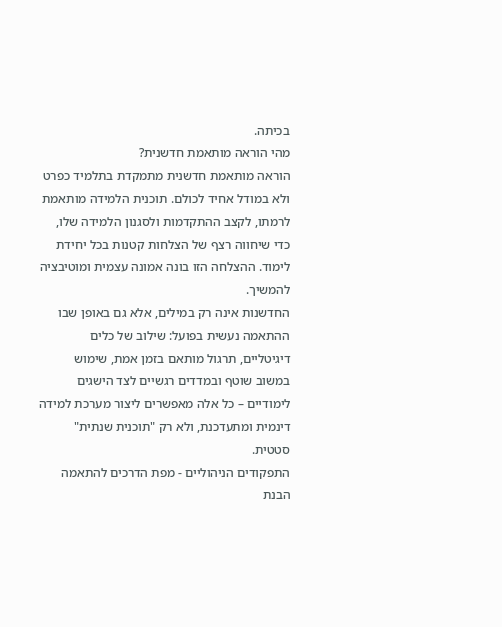בכיתה.
מהי הוראה מותאמת חדשנית?
הוראה מותאמת חדשנית מתמקדת בתלמיד כפרט ולא במודל אחיד לכולם. תוכנית הלמידה מותאמת לרמתו, לקצב ההתקדמות ולסגנון הלמידה שלו, כדי שיחווה רצף של הצלחות קטנות בכל יחידת לימוד. ההצלחה הזו בונה אמונה עצמית ומוטיבציה להמשיך.
החדשנות אינה רק במילים, אלא גם באופן שבו ההתאמה נעשית בפועל: שילוב של כלים דיגיטליים, תרגול מותאם בזמן אמת, שימוש במשוב שוטף ובמדדים רגשיים לצד הישגים לימודיים – כל אלה מאפשרים ליצור מערכת למידה דינמית ומתעדכנת, ולא רק "תוכנית שנתית" סטטית.
התפקודים הניהוליים - מפת הדרכים להתאמה
הבנת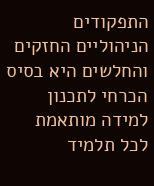התפקודים הניהוליים החזקים והחלשים היא בסיס הכרחי לתכנון למידה מותאמת לכל תלמיד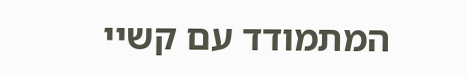המתמודד עם קשיי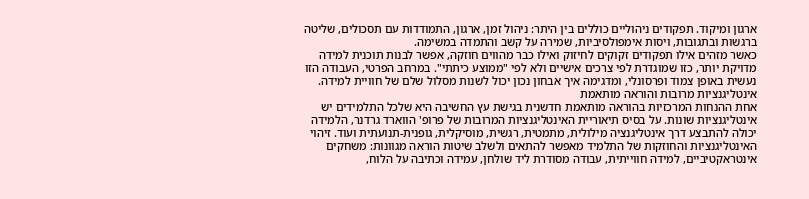ארגון ומיקוד. תפקודים ניהוליים כוללים בין היתר: ניהול זמן, ארגון, התמודדות עם תסכולים, שליטה ברגשות ובתגובות, ויסות אימפולסיביות, שמירה על קשב והתמדה במשימה.
כאשר מזהים אילו תפקודים זקוקים לחיזוק ואילו כבר מהווים חוזקה, אפשר לבנות תוכנית למידה מדויקת יותר, כזו שמוגדרת לפי צרכים אישיים ולא לפי "ממוצע כיתתי". במרחב הפרטי, העבודה הזו נעשית באופן צמוד ופרסונלי, ומדגימה איך אבחון נכון יכול לשנות מסלול שלם של חוויית למידה.
אינטליגנציות מרובות והוראה מותאמת
אחת ההנחות המרכזיות בהוראה מותאמת חדשנית בגישת עץ החשיבה היא שלכל התלמידים יש אינטליגנציות שונות. על בסיס תיאוריית האינטליגנציות המרובות של פרופ' הווארד גרדנר, הלמידה יכולה להתבצע דרך אינטליגנציה מילולית, מתמטית, רגשית, מוסיקלית, גופנית-תנועתית ועוד. זיהוי האינטליגנציות והחוזקות של התלמיד מאפשר להתאים ולשלב שיטות הוראה מגוונות: משחקים אינטראקטיביים, למידה חווייתית, עבודה מסודרת ליד שולחן, עמידה וכתיבה על הלוח,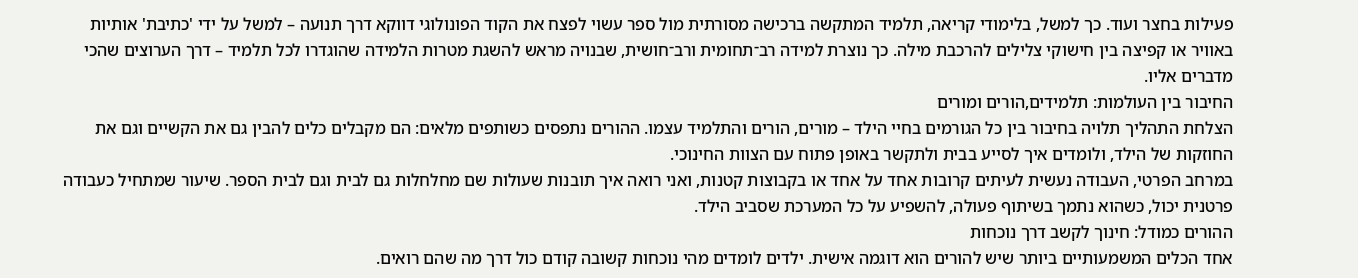פעילות בחצר ועוד. כך למשל, בלימודי קריאה, תלמיד המתקשה ברכישה מסורתית מול ספר עשוי לפצח את הקוד הפונולוגי דווקא דרך תנועה – למשל על ידי 'כתיבת' אותיות באוויר או קפיצה בין חישוקי צלילים להרכבת מילה. כך נוצרת למידה רב־תחומית ורב־חושית, שבנויה מראש להשגת מטרות הלמידה שהוגדרו לכל תלמיד – דרך הערוצים שהכי מדברים אליו.
החיבור בין העולמות: תלמידים,הורים ומורים
הצלחת התהליך תלויה בחיבור בין כל הגורמים בחיי הילד – מורים, הורים והתלמיד עצמו. ההורים נתפסים כשותפים מלאים: הם מקבלים כלים להבין גם את הקשיים וגם את החוזקות של הילד, ולומדים איך לסייע בבית ולתקשר באופן פתוח עם הצוות החינוכי.
במרחב הפרטי, העבודה נעשית לעיתים קרובות אחד על אחד או בקבוצות קטנות, ואני רואה איך תובנות שעולות שם מחלחלות גם לבית וגם לבית הספר. שיעור שמתחיל כעבודה פרטנית יכול, כשהוא נתמך בשיתוף פעולה, להשפיע על כל המערכת שסביב הילד.
ההורים כמודל: חינוך לקשב דרך נוכחות
אחד הכלים המשמעותיים ביותר שיש להורים הוא דוגמה אישית. ילדים לומדים מהי נוכחות קשובה קודם כול דרך מה שהם רואים.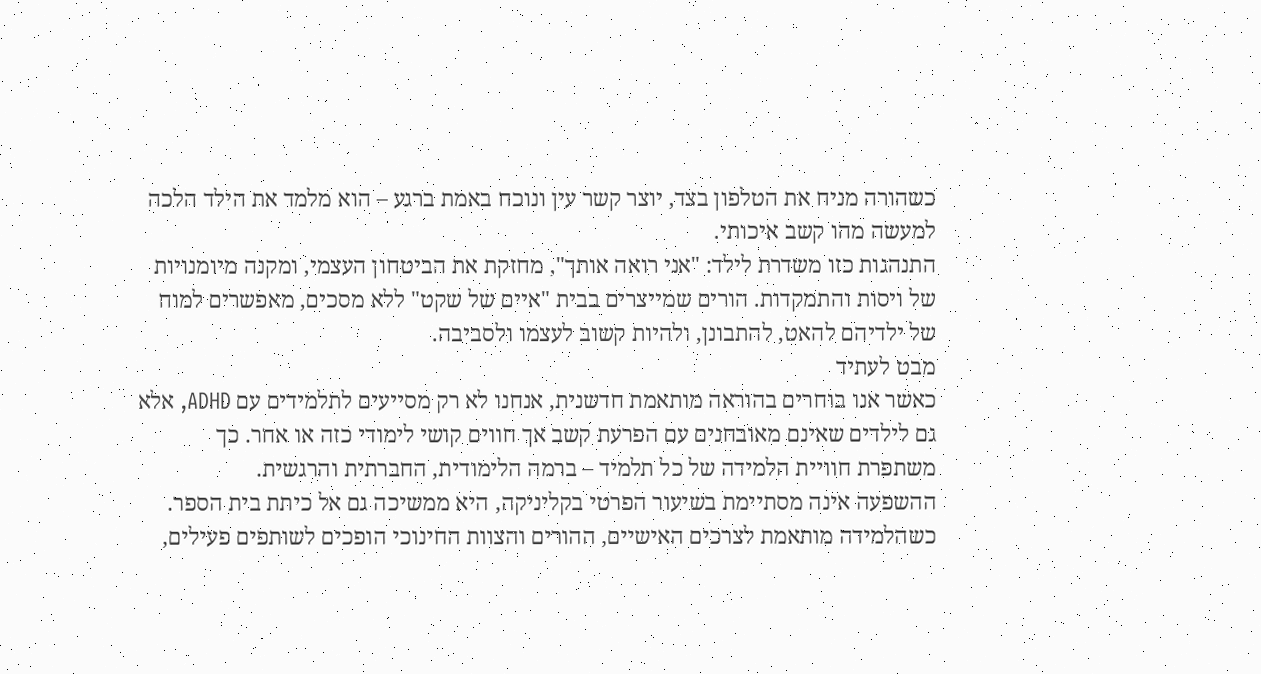כשהורה מניח את הטלפון בצד, יוצר קשר עין ונוכח באמת ברגע – הוא מלמד את הילד הלכה למעשה מהו קשב איכותי.
התנהגות כזו משדרת לילד: "אני רואה אותך", מחזקת את הביטחון העצמי, ומקנה מיומנויות של ויסות והתמקדות. הורים שמייצרים בבית "איים של שקט" ללא מסכים, מאפשרים למוח של ילדיהם להאט, להתבונן, ולהיות קשוב לעצמו ולסביבה.
מבט לעתיד
כאשר אנו בוחרים בהוראה מותאמת חדשנית, אנחנו לא רק מסייעים לתלמידים עם ADHD, אלא גם לילדים שאינם מאובחנים עם הפרעת קשב אך חווים קושי לימודי כזה או אחר. כך משתפרת חוויית הלמידה של כל תלמיד – ברמה הלימודית, החברתית והרגשית.
ההשפעה אינה מסתיימת בשיעור הפרטי בקליניקה, היא ממשיכה גם אל כיתת בית הספר. כשהלמידה מותאמת לצרכים האישיים, ההורים והצוות החינוכי הופכים לשותפים פעילים,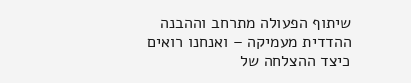שיתוף הפעולה מתרחב וההבנה ההדדית מעמיקה – ואנחנו רואים כיצד ההצלחה של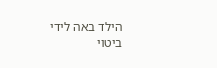הילד באה לידי ביטוי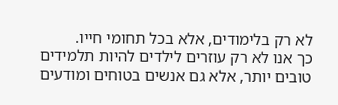לא רק בלימודים, אלא בכל תחומי חייו.
כך אנו לא רק עוזרים לילדים להיות תלמידים טובים יותר, אלא גם אנשים בטוחים ומודעים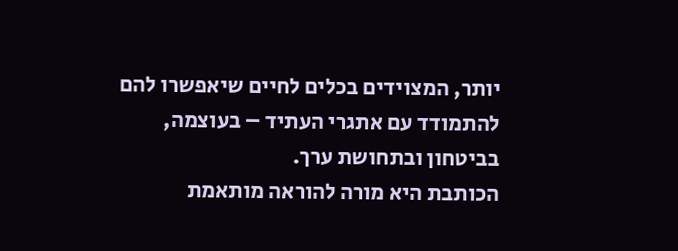יותר, המצוידים בכלים לחיים שיאפשרו להם להתמודד עם אתגרי העתיד – בעוצמה, בביטחון ובתחושת ערך.
הכותבת היא מורה להוראה מותאמת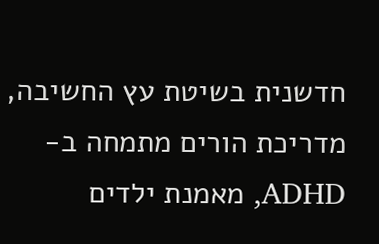חדשנית בשיטת עץ החשיבה, מדריכת הורים מתמחה ב-ADHD, מאמנת ילדים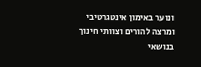ונוער באימון אינטגרטיבי ומרצה להורים וצוותי חינוך בנושאי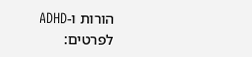הורות ו-ADHD
לפרטים: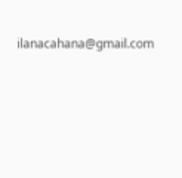ilanacahana@gmail.com